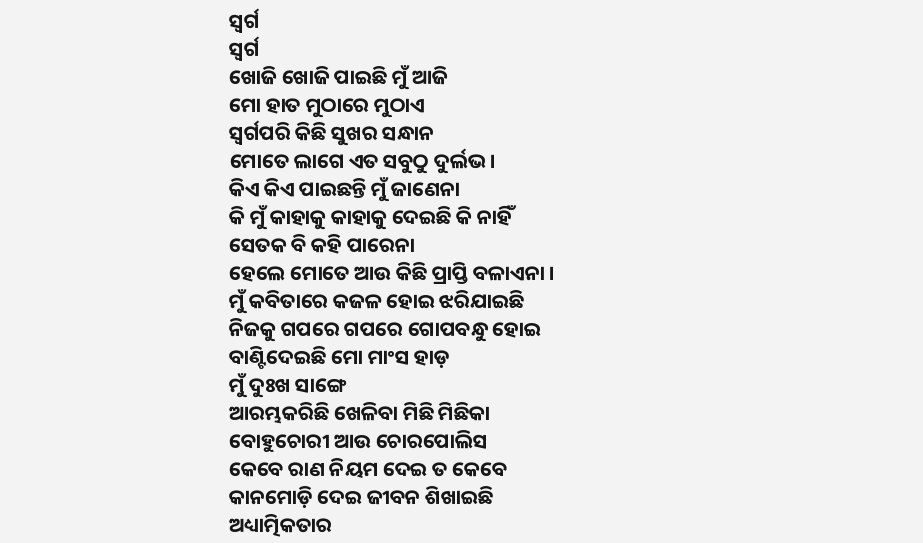ସ୍ବର୍ଗ
ସ୍ବର୍ଗ
ଖୋଜି ଖୋଜି ପାଇଛି ମୁଁ ଆଜି
ମୋ ହାତ ମୁଠାରେ ମୁଠାଏ
ସ୍ୱର୍ଗପରି କିଛି ସୁଖର ସନ୍ଧାନ
ମୋତେ ଲାଗେ ଏତ ସବୁଠୁ ଦୁର୍ଲଭ।
କିଏ କିଏ ପାଇଛନ୍ତି ମୁଁ ଜାଣେନା
କି ମୁଁ କାହାକୁ କାହାକୁ ଦେଇଛି କି ନାହିଁ
ସେତକ ବି କହି ପାରେନା
ହେଲେ ମୋତେ ଆଉ କିଛି ପ୍ରାପ୍ତି ବଳାଏନା ।
ମୁଁ କବିତାରେ କଜଳ ହୋଇ ଝରିଯାଇଛି
ନିଜକୁ ଗପରେ ଗପରେ ଗୋପବନ୍ଧୁ ହୋଇ
ବାଣ୍ଟିଦେଇଛି ମୋ ମାଂସ ହାଡ଼
ମୁଁ ଦୁଃଖ ସାଙ୍ଗେ
ଆରମ୍ଭକରିଛି ଖେଳିବା ମିଛି ମିଛିକା
ବୋହୁଚୋରୀ ଆଉ ଚୋରପୋଲିସ
କେବେ ରାଣ ନିୟମ ଦେଇ ତ କେବେ
କାନମୋଡ଼ି ଦେଇ ଜୀବନ ଶିଖାଇଛି
ଅଧ୍ୟାତ୍ମିକତାର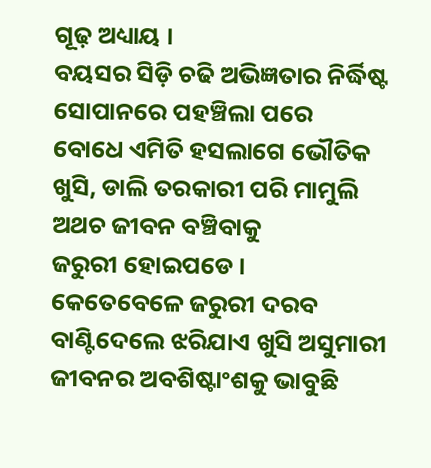ଗୂଢ଼ ଅଧ୍ୟାୟ ।
ବୟସର ସିଡ଼ି ଚଢି ଅଭିଜ୍ଞତାର ନିର୍ଦ୍ଧିଷ୍ଟ
ସୋପାନରେ ପହଞ୍ଚିଲା ପରେ
ବୋଧେ ଏମିତି ହସଲାଗେ ଭୌତିକ
ଖୁସି, ଡାଲି ତରକାରୀ ପରି ମାମୁଲି
ଅଥଚ ଜୀବନ ବଞ୍ଚିବାକୁ
ଜରୁରୀ ହୋଇପଡେ ।
କେତେବେଳେ ଜରୁରୀ ଦରବ
ବାଣ୍ଟିଦେଲେ ଝରିଯାଏ ଖୁସି ଅସୁମାରୀ
ଜୀବନର ଅବଶିଷ୍ଟାଂଶକୁ ଭାବୁଛି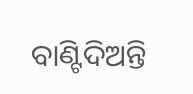ବାଣ୍ଟିଦିଅନ୍ତି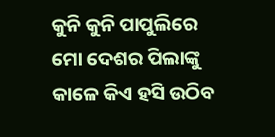କୁନି କୁନି ପାପୁଲିରେ
ମୋ ଦେଶର ପିଲାଙ୍କୁ
କାଳେ କିଏ ହସି ଉଠିବ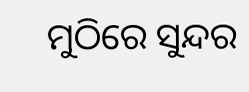ମୁଠିରେ ସୁନ୍ଦର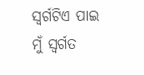ସ୍ୱର୍ଗଟିଏ ପାଇ
ମୁଁ ସ୍ବର୍ଗତ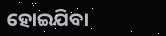ହୋଇଯିବା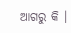ଆଗରୁ କି ।